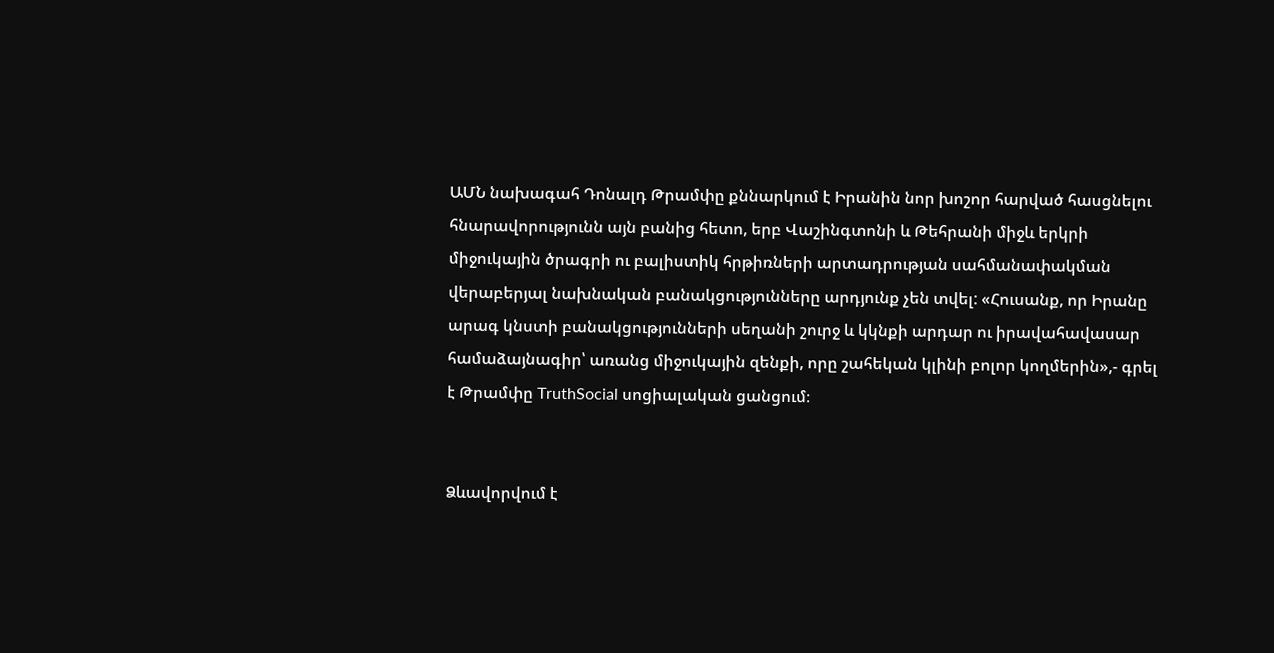ԱՄՆ նախագահ Դոնալդ Թրամփը քննարկում է Իրանին նոր խոշոր հարված հասցնելու հնարավորությունն այն բանից հետո, երբ Վաշինգտոնի և Թեհրանի միջև երկրի միջուկային ծրագրի ու բալիստիկ հրթիռների արտադրության սահմանափակման վերաբերյալ նախնական բանակցությունները արդյունք չեն տվել: «Հուսանք, որ Իրանը արագ կնստի բանակցությունների սեղանի շուրջ և կկնքի արդար ու իրավահավասար համաձայնագիր՝ առանց միջուկային զենքի, որը շահեկան կլինի բոլոր կողմերին»,- գրել է Թրամփը TruthSocial սոցիալական ցանցում։


Ձևավորվում է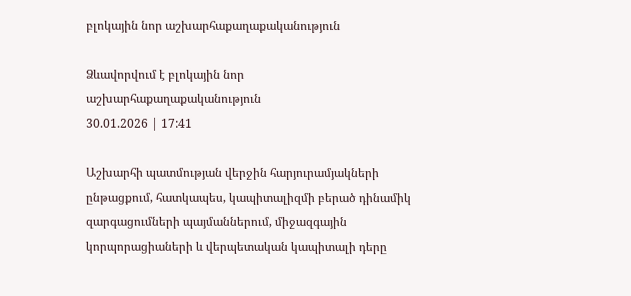բլոկային նոր աշխարհաքաղաքականություն

Ձևավորվում է բլոկային նոր աշխարհաքաղաքականություն
30.01.2026 | 17:41

Աշխարհի պատմության վերջին հարյուրամյակների ընթացքում, հատկապես, կապիտալիզմի բերած դինամիկ զարգացումների պայմաններում, միջազգային կորպորացիաների և վերպետական կապիտալի դերը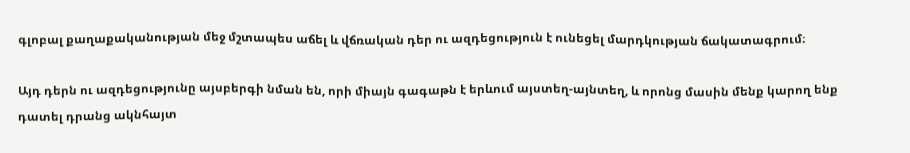գլոբալ քաղաքականության մեջ մշտապես աճել և վճռական դեր ու ազդեցություն է ունեցել մարդկության ճակատագրում։

Այդ դերն ու ազդեցությունը այսբերգի նման են, որի միայն գագաթն է երևում այստեղ-այնտեղ, և որոնց մասին մենք կարող ենք դատել դրանց ակնհայտ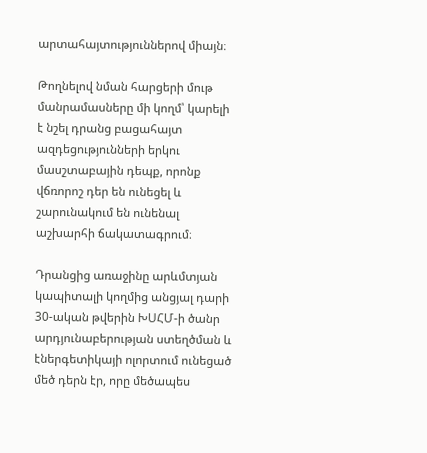արտահայտություններով միայն։

Թողնելով նման հարցերի մութ մանրամասները մի կողմ՝ կարելի է նշել դրանց բացահայտ ազդեցությունների երկու մասշտաբային դեպք, որոնք վճռորոշ դեր են ունեցել և շարունակում են ունենալ աշխարհի ճակատագրում։

Դրանցից առաջինը արևմտյան կապիտալի կողմից անցյալ դարի 30-ական թվերին ԽՍՀՄ-ի ծանր արդյունաբերության ստեղծման և էներգետիկայի ոլորտում ունեցած մեծ դերն էր, որը մեծապես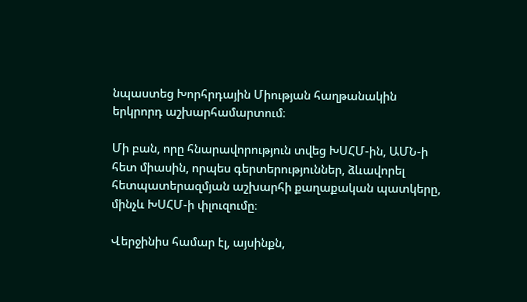նպաստեց Խորհրդային Միության հաղթանակին երկրորդ աշխարհամարտում։

Մի բան, որը հնարավորություն տվեց ԽՍՀՄ-ին, ԱՄՆ-ի հետ միասին, որպես գերտերություններ, ձևավորել հետպատերազմյան աշխարհի քաղաքական պատկերը, մինչև ԽՍՀՄ-ի փլուզումը։

Վերջինիս համար էլ, այսինքն,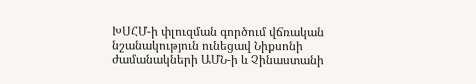ԽՍՀՄ-ի փլուզման գործում վճռական նշանակություն ունեցավ Նիքսոնի ժամանակների ԱՄՆ-ի և Չինաստանի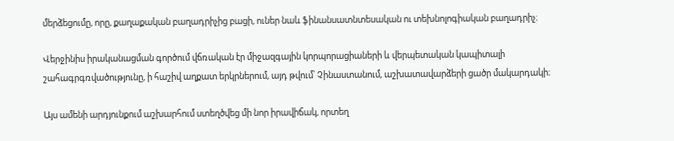մերձեցումը, որը, քաղաքական բաղադրիչից բացի, ուներ նաև ֆինանսատնտեսական ու տեխնոլոգիական բաղադրիչ։

Վերջինիս իրականացման գործում վճռական էր միջազգային կորպորացիաների և վերպետական կապիտալի շահագրգռվածությունը, ի հաշիվ աղքատ երկրներում, այդ թվում՝ Չինաստանում, աշխատավարձերի ցածր մակարդակի։

Այս ամենի արդյունքում աշխարհում ստեղծվեց մի նոր իրավիճակ, որտեղ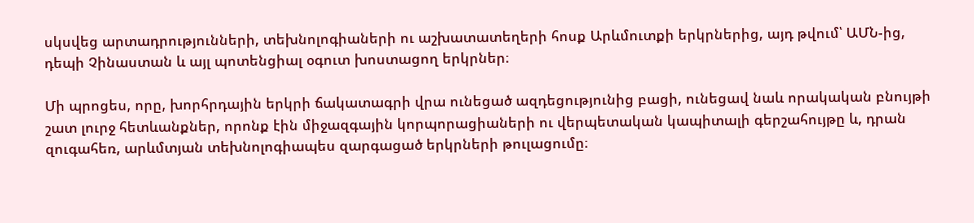սկսվեց արտադրությունների, տեխնոլոգիաների ու աշխատատեղերի հոսք Արևմուտքի երկրներից, այդ թվում՝ ԱՄՆ-ից, դեպի Չինաստան և այլ պոտենցիալ օգուտ խոստացող երկրներ։

Մի պրոցես, որը, խորհրդային երկրի ճակատագրի վրա ունեցած ազդեցությունից բացի, ունեցավ նաև որակական բնույթի շատ լուրջ հետևանքներ, որոնք էին միջազգային կորպորացիաների ու վերպետական կապիտալի գերշահույթը և, դրան զուգահեռ, արևմտյան տեխնոլոգիապես զարգացած երկրների թուլացումը։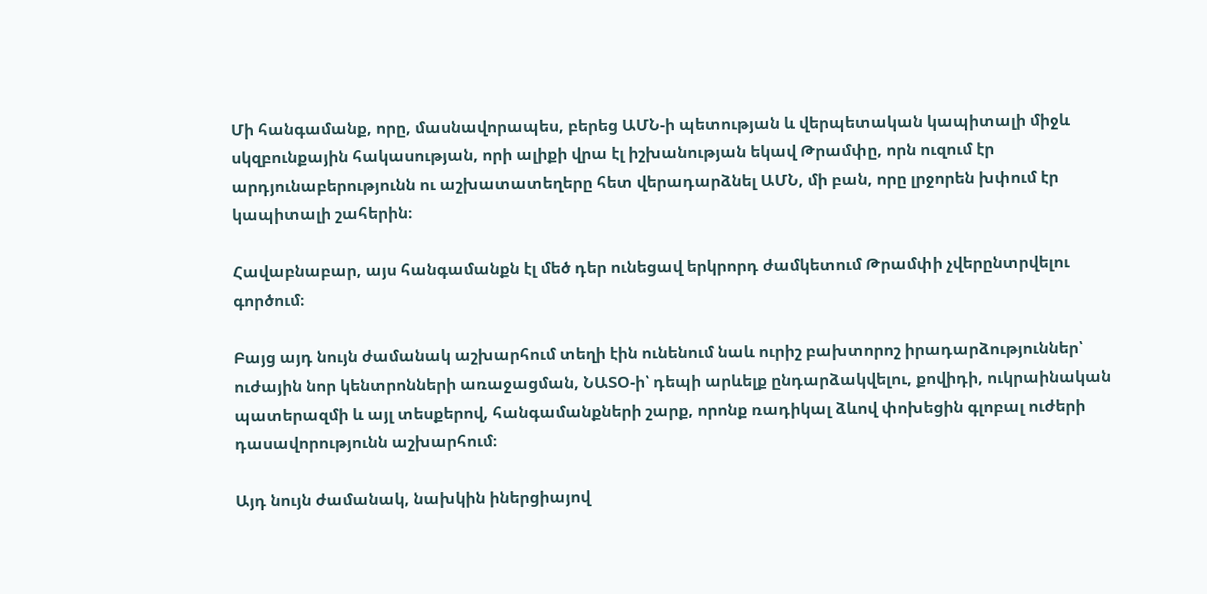Մի հանգամանք, որը, մասնավորապես, բերեց ԱՄՆ-ի պետության և վերպետական կապիտալի միջև սկզբունքային հակասության, որի ալիքի վրա էլ իշխանության եկավ Թրամփը, որն ուզում էր արդյունաբերությունն ու աշխատատեղերը հետ վերադարձնել ԱՄՆ, մի բան, որը լրջորեն խփում էր կապիտալի շահերին։

Հավաբնաբար, այս հանգամանքն էլ մեծ դեր ունեցավ երկրորդ ժամկետում Թրամփի չվերընտրվելու գործում։

Բայց այդ նույն ժամանակ աշխարհում տեղի էին ունենում նաև ուրիշ բախտորոշ իրադարձություններ՝ ուժային նոր կենտրոնների առաջացման, ՆԱՏՕ-ի՝ դեպի արևելք ընդարձակվելու, քովիդի, ուկրաինական պատերազմի և այլ տեսքերով, հանգամանքների շարք, որոնք ռադիկալ ձևով փոխեցին գլոբալ ուժերի դասավորությունն աշխարհում։

Այդ նույն ժամանակ, նախկին իներցիայով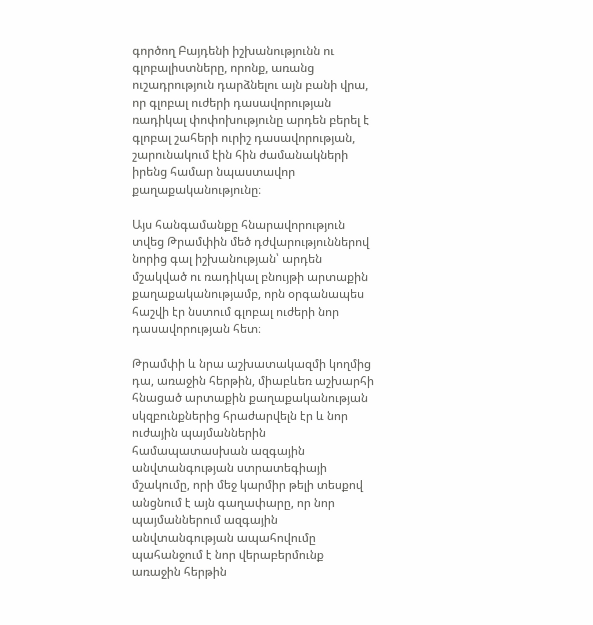գործող Բայդենի իշխանությունն ու գլոբալիստները, որոնք, առանց ուշադրություն դարձնելու այն բանի վրա, որ գլոբալ ուժերի դասավորության ռադիկալ փոփոխությունը արդեն բերել է գլոբալ շահերի ուրիշ դասավորության, շարունակում էին հին ժամանակների իրենց համար նպաստավոր քաղաքականությունը։

Այս հանգամանքը հնարավորություն տվեց Թրամփին մեծ դժվարություններով նորից գալ իշխանության՝ արդեն մշակված ու ռադիկալ բնույթի արտաքին քաղաքականությամբ, որն օրգանապես հաշվի էր նստում գլոբալ ուժերի նոր դասավորության հետ։

Թրամփի և նրա աշխատակազմի կողմից դա, առաջին հերթին, միաբևեռ աշխարհի հնացած արտաքին քաղաքականության սկզբունքներից հրաժարվելն էր և նոր ուժային պայմաններին համապատասխան ազգային անվտանգության ստրատեգիայի մշակումը, որի մեջ կարմիր թելի տեսքով անցնում է այն գաղափարը, որ նոր պայմաններում ազգային անվտանգության ապահովումը պահանջում է նոր վերաբերմունք առաջին հերթին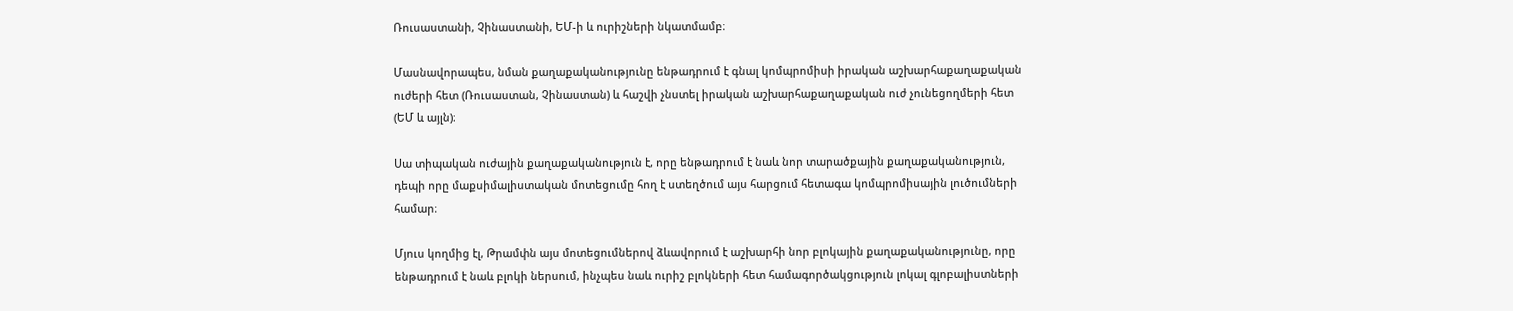Ռուսաստանի, Չինաստանի, ԵՄ-ի և ուրիշների նկատմամբ։

Մասնավորապես, նման քաղաքականությունը ենթադրում է գնալ կոմպրոմիսի իրական աշխարհաքաղաքական ուժերի հետ (Ռուսաստան, Չինաստան) և հաշվի չնստել իրական աշխարհաքաղաքական ուժ չունեցողմերի հետ (ԵՄ և այլն)։

Սա տիպական ուժային քաղաքականություն է, որը ենթադրում է նաև նոր տարածքային քաղաքականություն, դեպի որը մաքսիմալիստական մոտեցումը հող է ստեղծում այս հարցում հետագա կոմպրոմիսային լուծումների համար։

Մյուս կողմից էլ, Թրամփն այս մոտեցումներով ձևավորում է աշխարհի նոր բլոկային քաղաքականությունը, որը ենթադրում է նաև բլոկի ներսում, ինչպես նաև ուրիշ բլոկների հետ համագործակցություն լոկալ գլոբալիստների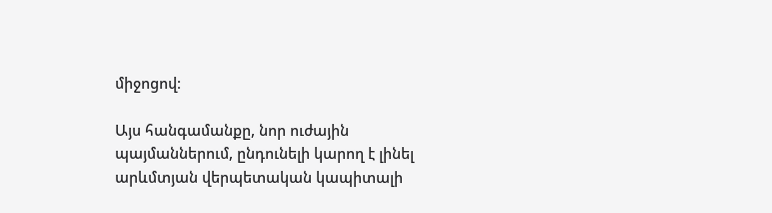միջոցով։

Այս հանգամանքը, նոր ուժային պայմաններում, ընդունելի կարող է լինել արևմտյան վերպետական կապիտալի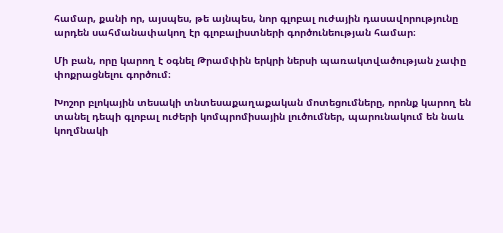համար, քանի որ, այսպես, թե այնպես, նոր գլոբալ ուժային դասավորությունը արդեն սահմանափակող էր գլոբալիստների գործունեության համար։

Մի բան, որը կարող է օգնել Թրամփին երկրի ներսի պառակտվածության չափը փոքրացնելու գործում։

Խոշոր բլոկային տեսակի տնտեսաքաղաքական մոտեցումները, որոնք կարող են տանել դեպի գլոբալ ուժերի կոմպրոմիսային լուծումներ, պարունակում են նաև կողմնակի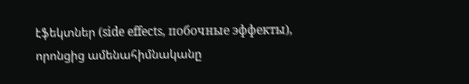էֆեկտներ (side effects, побочные эффекты), որոնցից ամենահիմնականը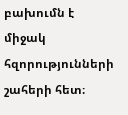բախումն է միջակ հզորությունների շահերի հետ։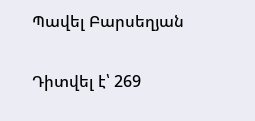Պավել Բարսեղյան

Դիտվել է՝ 269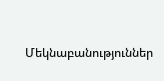Մեկնաբանություններ